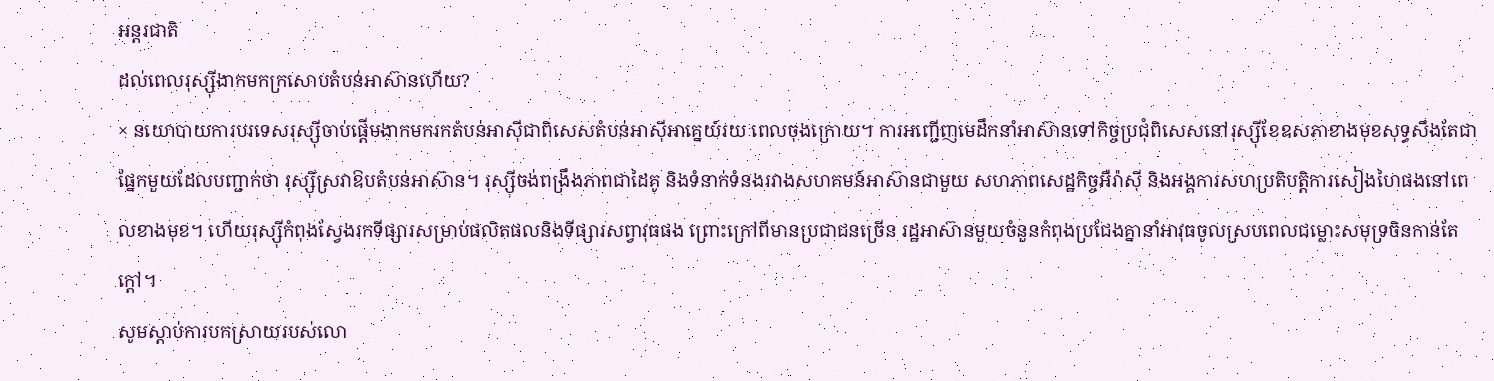អន្តរជាតិ
ដល់ពេលរុស្ស៊ីងាកមកក្រសោបតំបន់អាស៊ានហើយ?
× នយោបាយការបរទេសរុស្ស៊ីចាប់ផ្តើមងាកមករកតំបន់អាស៊ីជាពិសេសតំបន់អាស៊ីអាគ្នេយ៍រយៈពេលចុងក្រោយ។ ការអញ្ជើញមេដឹកនាំអាស៊ានទៅកិច្ចប្រជុំពិសេសនៅរុស្ស៊ីខែឧសភាខាងមុខសុទ្ធសឹងតែជាផ្នែកមួយដែលបញ្ជាក់ថា រុស្ស៊ីស្រវាឱបតំបន់អាស៊ាន។ រុស្ស៊ីចង់ពង្រឹងភាពជាដៃគូ និងទំនាក់ទំនងរវាងសហគមន៍អាស៊ានជាមួយ សហភាពសេដ្ឋកិច្ចអឺរ៉ាស៊ី និងអង្គការសហប្រតិបត្តិការសៀងហៃផងនៅពេលខាងមុខ។ ហើយរុស្ស៊ីកំពុងស្វែងរកទីផ្សារសម្រាប់ផលិតផលនិងទីផ្សារសព្វាវុធផង ព្រោះក្រៅពីមានប្រជាជនច្រើន រដ្ឋអាស៊ានមួយចំនួនកំពុងប្រជែងគ្នានាំអាវុធចូលស្របពេលជម្លោះសមុទ្រចិនកាន់តែក្តៅ។
សូមស្តាប់ការបកស្រាយរបស់លោ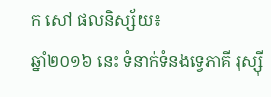ក សៅ ផលនិស្ស័យ៖
ឆ្នាំ២០១៦ នេះ ទំនាក់ទំនងទ្វេភាគី រុស្ស៊ី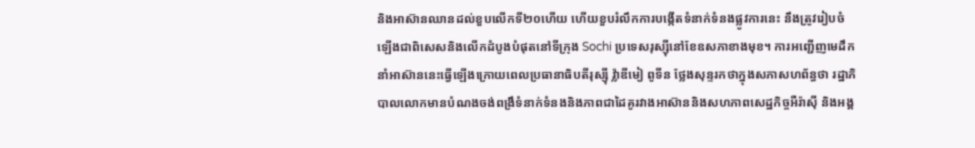និងអាស៊ានឈានដល់ខួបលើកទី២០ហើយ ហើយខួបរំលឹកការបង្កើតទំនាក់ទំនងផ្លូវការនេះ នឹងត្រូវរៀបចំឡើងជាពិសេសនិងលើកដំបូងបំផុតនៅទីក្រុង Sochi ប្រទេសរុស្ស៊ីនៅខែឧសភាខាងមុខ។ ការអញ្ជើញមេដឹកនាំអាស៊ាននេះធ្វើឡើងក្រោយពេលប្រធានាធិបតីរុស្ស៊ី វ្ល៉ាឌីមៀ ពូទីន ថ្លែងសុន្ទរកថាក្នុងសភាសហព័ន្ធថា រដ្ឋាភិបាលលោកមានបំណងចង់ពង្រឹទំនាក់ទំនងនិងភាពជាដៃគូរវាងអាស៊ាននិងសហភាពសេដ្ឋកិច្ចអឺរ៉ាស៊ី និងអង្គ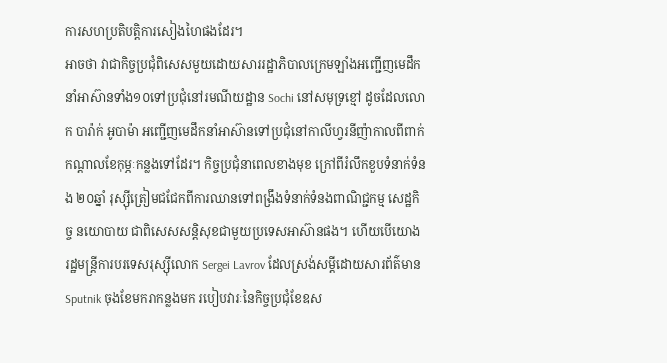ការសហប្រតិបត្តិការសៀងហៃផងដែរ។
អាចថា វាជាកិច្ចប្រជុំពិសេសមួយដោយសាររដ្ឋាភិបាលក្រេមឡាំងអញ្ជើញមេដឹកនាំអាស៊ានទាំង១០ទៅប្រជុំនៅរមណីយដ្ឋាន Sochi នៅសមុទ្រខ្មៅ ដូចដែលលោក បារ៉ាក់ អូបាម៉ា អញ្ជើញមេដឹកនាំអាស៊ានទៅប្រជុំនៅកាលីហ្វរនីញ៉ាកាលពីពាក់កណ្តាលខែកុម្ភៈកន្លងទៅដែរ។ កិច្ចប្រជុំនាពេលខាងមុខ ក្រៅពីរំលឹកខួបទំនាក់ទំនង ២០ឆ្នាំ រុស្ស៊ីត្រៀមជជែកពីការឈានទៅពង្រឹងទំនាក់ទំនងពាណិជ្ជកម្ម សេដ្ឋកិច្ច នយោបាយ ជាពិសេសសន្តិសុខជាមួយប្រទេសអាស៊ានផង។ ហើយបើយោង រដ្ឋមន្ត្រីការបរទេសរុស្ស៊ីលោក Sergei Lavrov ដែលស្រង់សម្តីដោយសារព័ត៌មាន Sputnik ចុងខែមករាកន្លងមក របៀបវារៈនៃកិច្ចប្រជុំខែឧស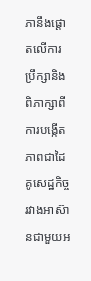ភានឹងផ្តោតលើការប្រឹក្សានិងពិភាក្សាពីការបង្កើតភាពជាដៃគូសេដ្ឋកិច្ចរវាងអាស៊ានជាមួយអ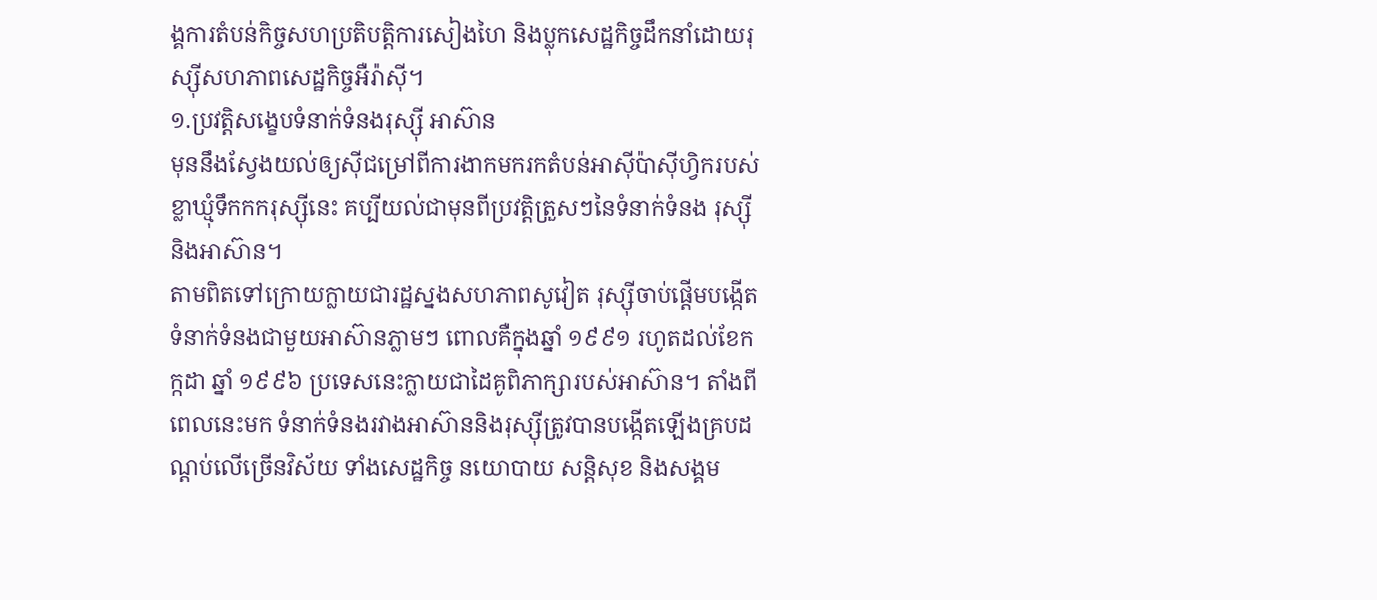ង្គការតំបន់កិច្ចសហប្រតិបត្តិការសៀងហៃ និងប្លុកសេដ្ឋកិច្ចដឹកនាំដោយរុស្ស៊ីសហភាពសេដ្ឋកិច្ចអឺរ៉ាស៊ី។
១.ប្រវត្តិសង្ខេបទំនាក់ទំនងរុស្ស៊ី អាស៊ាន
មុននឹងស្វែងយល់ឲ្យស៊ីជម្រៅពីការងាកមករកតំបន់អាស៊ីប៉ាស៊ីហ្វិករបស់ខ្លាឃ្មុំទឹកកករុស្ស៊ីនេះ គប្បីយល់ជាមុនពីប្រវត្តិត្រួសៗនៃទំនាក់ទំនង រុស្ស៊ី និងអាស៊ាន។
តាមពិតទៅក្រោយក្លាយជារដ្ឋស្នងសហភាពសូវៀត រុស្ស៊ីចាប់ផ្តើមបង្កើតទំនាក់ទំនងជាមួយអាស៊ានភ្លាមៗ ពោលគឺក្នុងឆ្នាំ ១៩៩១ រហូតដល់ខែកក្កដា ឆ្នាំ ១៩៩៦ ប្រទេសនេះក្លាយជាដៃគូពិភាក្សារបស់អាស៊ាន។ តាំងពីពេលនេះមក ទំនាក់ទំនងរវាងអាស៊ាននិងរុស្ស៊ីត្រូវបានបង្កើតឡើងគ្របដណ្តប់លើច្រើនវិស័យ ទាំងសេដ្ឋកិច្ច នយោបាយ សន្តិសុខ និងសង្គម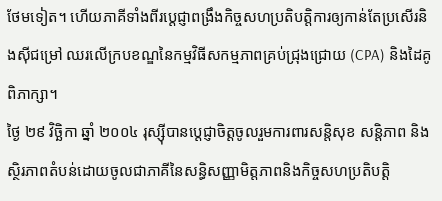ថែមទៀត។ ហើយភាគីទាំងពីរប្តេជ្ញាពង្រឹងកិច្ចសហប្រតិបត្តិការឲ្យកាន់តែប្រសើរនិងស៊ីជម្រៅ ឈរលើក្របខណ្ឌនៃកម្មវិធីសកម្មភាពគ្រប់ជ្រុងជ្រោយ (CPA) និងដៃគូពិភាក្សា។
ថ្ងៃ ២៩ វិច្ឆិកា ឆ្នាំ ២០០៤ រុស្ស៊ីបានប្តេជ្ញាចិត្តចូលរួមការពារសន្តិសុខ សន្តិភាព និង ស្ថិរភាពតំបន់ដោយចូលជាភាគីនៃសន្ធិសញ្ញាមិត្តភាពនិងកិច្ចសហប្រតិបត្តិ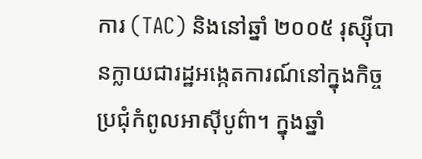ការ (TAC) និងនៅឆ្នាំ ២០០៥ រុស្ស៊ីបានក្លាយជារដ្ឋអង្កេតការណ៍នៅក្នុងកិច្ចប្រជុំកំពូលអាស៊ីបូព៌ា។ ក្នុងឆ្នាំ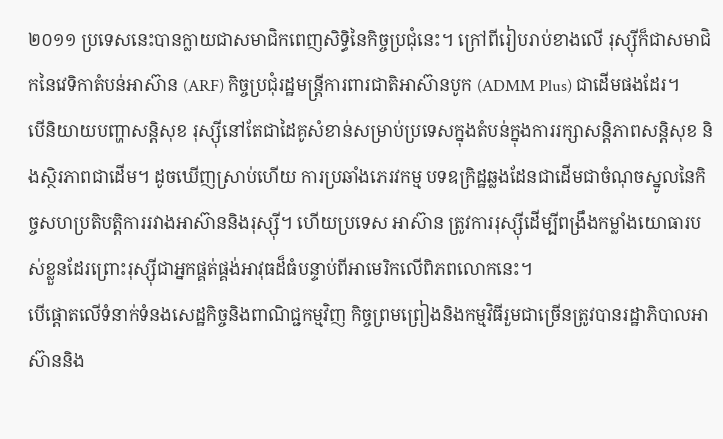២០១១ ប្រទេសនេះបានក្លាយជាសមាជិកពេញសិទ្ធិនៃកិច្ចប្រជុំនេះ។ ក្រៅពីរៀបរាប់ខាងលើ រុស្ស៊ីក៏ជាសមាជិកនៃវេទិកាតំបន់អាស៊ាន (ARF) កិច្ចប្រជុំរដ្ឋមន្ត្រីការពារជាតិអាស៊ានបូក (ADMM Plus) ជាដើមផងដែរ។
បើនិយាយបញ្ហាសន្តិសុខ រុស្ស៊ីនៅតែជាដៃគូសំខាន់សម្រាប់ប្រទេសក្នុងតំបន់ក្នុងការរក្សាសន្តិភាពសន្តិសុខ និងស្ថិរភាពជាដើម។ ដូចឃើញស្រាប់ហើយ ការប្រឆាំងភេរវកម្ម បទឧក្រិដ្ឋឆ្លងដែនជាដើមជាចំណុចស្នូលនៃកិច្ចសហប្រតិបត្តិការរវាងអាស៊ាននិងរុស្ស៊ី។ ហើយប្រទេស អាស៊ាន ត្រូវការរុស្ស៊ីដើម្បីពង្រឹងកម្លាំងយោធារបស់ខ្លួនដែរព្រោះរុស្ស៊ីជាអ្នកផ្គត់ផ្គង់អាវុធដ៏ធំបន្ទាប់ពីអាមេរិកលើពិភពលោកនេះ។
បើផ្តោតលើទំនាក់ទំនងសេដ្ឋកិច្ចនិងពាណិជ្ជកម្មវិញ កិច្ចព្រមព្រៀងនិងកម្មវិធីរួមជាច្រើនត្រូវបានរដ្ឋាភិបាលអាស៊ាននិង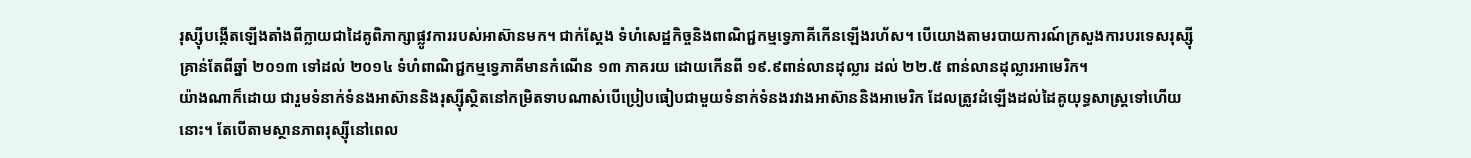រុស្ស៊ីបង្កើតឡើងតាំងពីក្លាយជាដៃគូពិភាក្សាផ្លូវការរបស់អាស៊ានមក។ ជាក់ស្តែង ទំហំសេដ្ឋកិច្ចនិងពាណិជ្ជកម្មទ្វេភាគីកើនឡើងរហ័ស។ បើយោងតាមរបាយការណ៍ក្រសួងការបរទេសរុស្ស៊ី គ្រាន់តែពីឆ្នាំ ២០១៣ ទៅដល់ ២០១៤ ទំហំពាណិជ្ជកម្មទ្វេភាគីមានកំណើន ១៣ ភាគរយ ដោយកើនពី ១៩.៩ពាន់លានដុល្លារ ដល់ ២២.៥ ពាន់លានដុល្លារអាមេរិក។
យ៉ាងណាក៏ដោយ ជារួមទំនាក់ទំនងអាស៊ាននិងរុស្ស៊ីស្ថិតនៅកម្រិតទាបណាស់បើប្រៀបធៀបជាមួយទំនាក់ទំនងរវាងអាស៊ាននិងអាមេរិក ដែលត្រូវដំឡើងដល់ដៃគូយុទ្ធសាស្ត្រទៅហើយនោះ។ តែបើតាមស្ថានភាពរុស្ស៊ីនៅពេល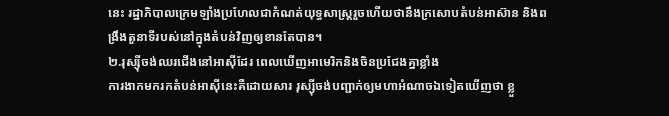នេះ រដ្ឋាភិបាលក្រេមឡាំងប្រហែលជាកំណត់យុទ្ធសាស្ត្ររួចហើយថានឹងក្រសោបតំបន់អាស៊ាន និងពង្រឹងតួនាទីរបស់នៅក្នុងតំបន់វិញឲ្យខានតែបាន។
២.រុស្ស៊ីចង់ឈរជើងនៅអាស៊ីដែរ ពេលឃើញអាមេរិកនិងចិនប្រជែងគ្នាខ្លាំង
ការងាកមករកតំបន់អាស៊ីនេះគឺដោយសារ រុស្ស៊ីចង់បញ្ជាក់ឲ្យមហាអំណាចឯទៀតឃើញថា ខ្លួ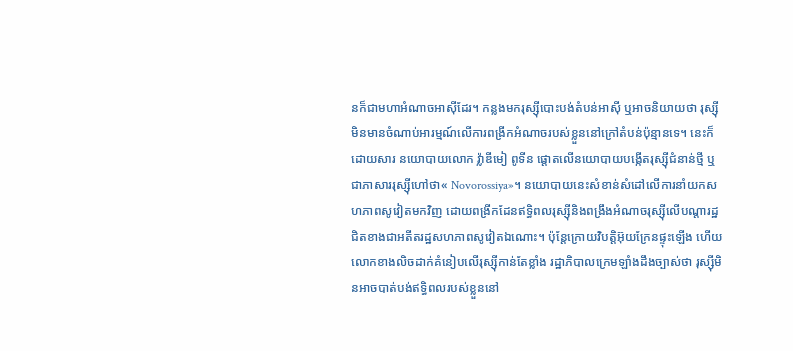នក៏ជាមហាអំណាចអាស៊ីដែរ។ កន្លងមករុស្ស៊ីបោះបង់តំបន់អាស៊ី ឬអាចនិយាយថា រុស្ស៊ីមិនមានចំណាប់អារម្មណ៍លើការពង្រីកអំណាចរបស់ខ្លួននៅក្រៅតំបន់ប៉ុន្មានទេ។ នេះក៏ដោយសារ នយោបាយលោក វ្ល៉ាឌីមៀ ពូទីន ផ្តោតលើនយោបាយបង្កើតរុស្ស៊ីជំនាន់ថ្មី ឬជាភាសាររុស្ស៊ីហៅថា« Novorossiya»។ នយោបាយនេះសំខាន់សំដៅលើការនាំយកសហភាពសូវៀតមកវិញ ដោយពង្រីកដែនឥទ្ធិពលរុស្ស៊ីនិងពង្រឹងអំណាចរុស្ស៊ីលើបណ្តារដ្ឋជិតខាងជាអតីតរដ្ឋសហភាពសូវៀតឯណោះ។ ប៉ុន្តែក្រោយវិបត្តិអ៊ុយក្រែនផ្ទុះឡើង ហើយលោកខាងលិចដាក់គំនៀបលើរុស្ស៊ីកាន់តែខ្លាំង រដ្ឋាភិបាលក្រេមឡាំងដឹងច្បាស់ថា រុស្ស៊ីមិនអាចបាត់បង់ឥទ្ធិពលរបស់ខ្លួននៅ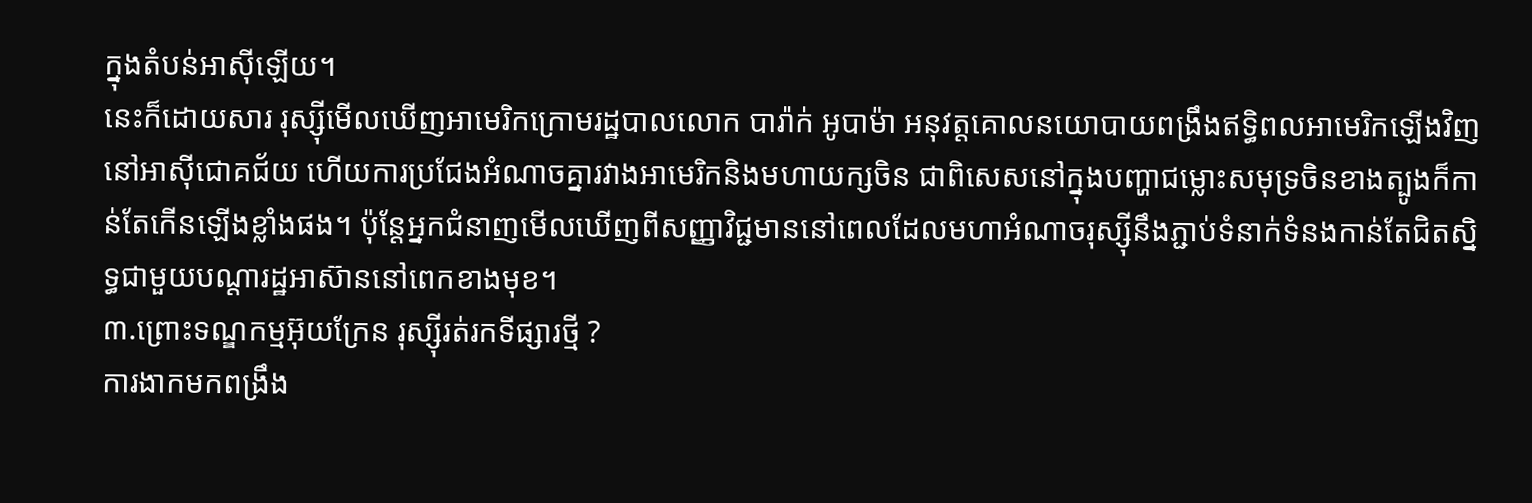ក្នុងតំបន់អាស៊ីឡើយ។
នេះក៏ដោយសារ រុស្ស៊ីមើលឃើញអាមេរិកក្រោមរដ្ឋបាលលោក បារ៉ាក់ អូបាម៉ា អនុវត្តគោលនយោបាយពង្រឹងឥទ្ធិពលអាមេរិកឡើងវិញនៅអាស៊ីជោគជ័យ ហើយការប្រជែងអំណាចគ្នារវាងអាមេរិកនិងមហាយក្សចិន ជាពិសេសនៅក្នុងបញ្ហាជម្លោះសមុទ្រចិនខាងត្បូងក៏កាន់តែកើនឡើងខ្លាំងផង។ ប៉ុន្តែអ្នកជំនាញមើលឃើញពីសញ្ញាវិជ្ជមាននៅពេលដែលមហាអំណាចរុស្ស៊ីនឹងភ្ជាប់ទំនាក់ទំនងកាន់តែជិតស្និទ្ធជាមួយបណ្តារដ្ឋអាស៊ាននៅពេកខាងមុខ។
៣.ព្រោះទណ្ឌកម្មអ៊ុយក្រែន រុស្ស៊ីរត់រកទីផ្សារថ្មី ?
ការងាកមកពង្រឹង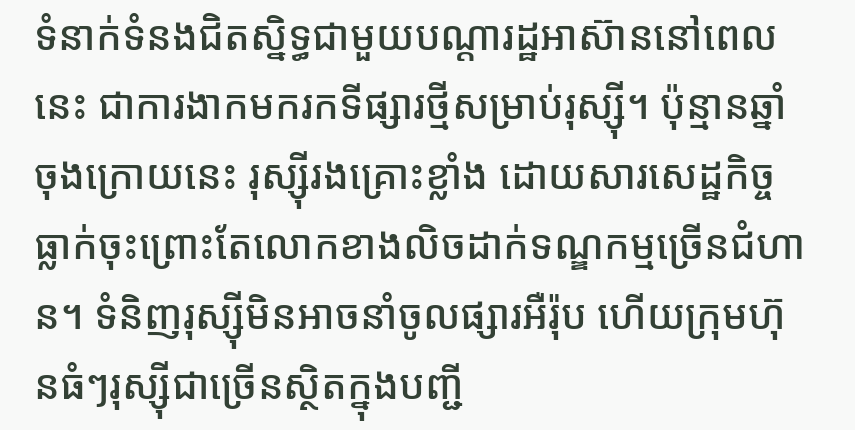ទំនាក់ទំនងជិតស្និទ្ធជាមួយបណ្តារដ្ឋអាស៊ាននៅពេលនេះ ជាការងាកមករកទីផ្សារថ្មីសម្រាប់រុស្ស៊ី។ ប៉ុន្មានឆ្នាំចុងក្រោយនេះ រុស្ស៊ីរងគ្រោះខ្លាំង ដោយសារសេដ្ឋកិច្ចធ្លាក់ចុះព្រោះតែលោកខាងលិចដាក់ទណ្ឌកម្មច្រើនជំហាន។ ទំនិញរុស្ស៊ីមិនអាចនាំចូលផ្សារអឺរ៉ុប ហើយក្រុមហ៊ុនធំៗរុស្ស៊ីជាច្រើនស្ថិតក្នុងបញ្ជី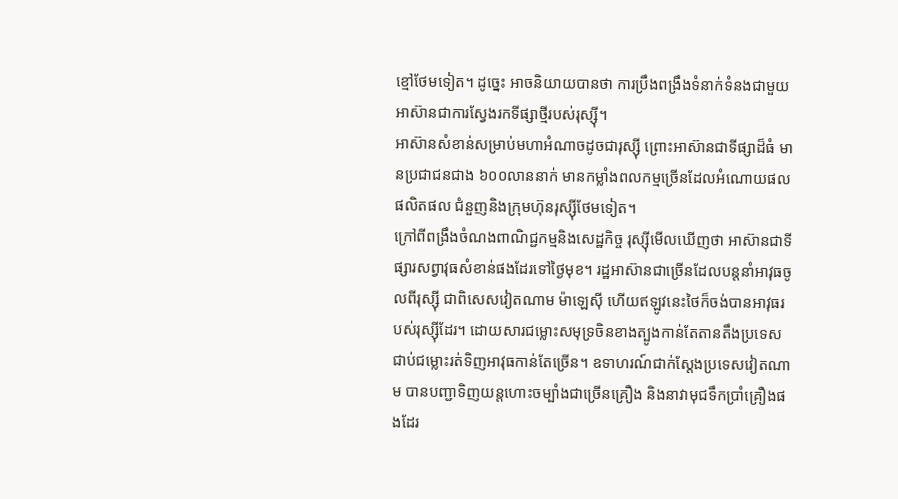ខ្មៅថែមទៀត។ ដូច្នេះ អាចនិយាយបានថា ការប្រឹងពង្រឹងទំនាក់ទំនងជាមួយអាស៊ានជាការស្វែងរកទីផ្សាថ្មីរបស់រុស្ស៊ី។
អាស៊ានសំខាន់សម្រាប់មហាអំណាចដូចជារុស្ស៊ី ព្រោះអាស៊ានជាទីផ្សាដ៏ធំ មានប្រជាជនជាង ៦០០លាននាក់ មានកម្លាំងពលកម្មច្រើនដែលអំណោយផលផលិតផល ជំនួញនិងក្រុមហ៊ុនរុស្ស៊ីថែមទៀត។
ក្រៅពីពង្រឹងចំណងពាណិជ្ជកម្មនិងសេដ្ឋកិច្ច រុស្ស៊ីមើលឃើញថា អាស៊ានជាទីផ្សារសព្វាវុធសំខាន់ផងដែរទៅថ្ងៃមុខ។ រដ្ឋអាស៊ានជាច្រើនដែលបន្តនាំអាវុធចូលពីរុស្ស៊ី ជាពិសេសវៀតណាម ម៉ាឡេស៊ី ហើយឥឡូវនេះថៃក៏ចង់បានអាវុធរបស់រុស្ស៊ីដែរ។ ដោយសារជម្លោះសមុទ្រចិនខាងត្បូងកាន់តែតានតឹងប្រទេសជាប់ជម្លោះរត់ទិញអាវុធកាន់តែច្រើន។ ឧទាហរណ៍ជាក់ស្តែងប្រទេសវៀតណាម បានបញ្ជាទិញយន្តហោះចម្បាំងជាច្រើនគ្រឿង និងនាវាមុជទឹកប្រាំគ្រឿងផងដែរ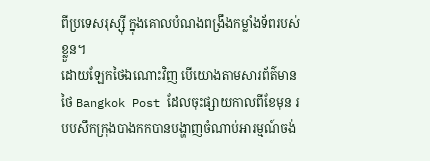ពីប្រទេសរុស្ស៊ី ក្នុងគោលបំណងពង្រឹងកម្លាំងទ័ពរបស់ខ្លួន។
ដោយឡែកថៃឯណោះវិញ បើយោងតាមសារព័ត៌មានថៃ Bangkok Post ដែលចុះផ្សាយកាលពីខែមុន របបសឹកក្រុងបាងកកបានបង្ហាញចំណាប់អារម្មណ៍ចង់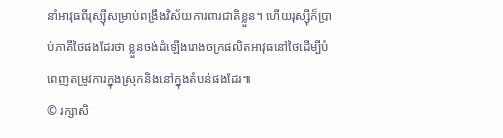នាំអាវុធពីរុស្ស៊ីសម្រាប់ពង្រឹងវិស័យការពារជាតិខ្លួន។ ហើយរុស្ស៊ីក៏ប្រាប់ភាគីថៃផងដែរថា ខ្លួនចង់ដំឡើងរោងចក្រផលិតអាវុធនៅថៃដើម្បីបំពេញតម្រូវការក្នុងស្រុកនិងនៅក្នុងតំបន់ផងដែរ៕
© រក្សាសិ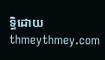ទ្ធិដោយ thmeythmey.com